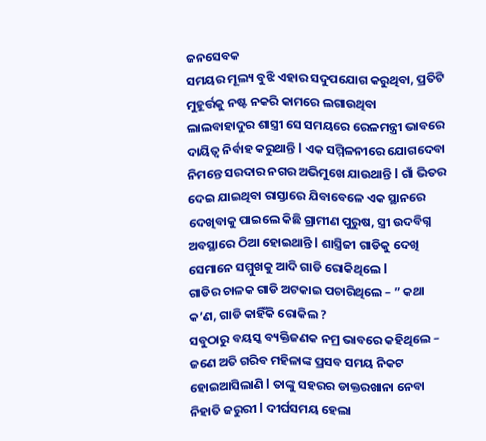ଜନସେବକ
ସମୟର ମୂଲ୍ୟ ବୁଝି ଏହାର ସଦୁପଯୋଗ କରୁଥିବା, ପ୍ରତିଟି ମୁହୂର୍ତ୍ତକୁ ନଷ୍ଟ ନକରି କାମରେ ଲଗାଉଥିବା ଲାଲବାହାଦୁର ଶାସ୍ତ୍ରୀ ସେ ସମୟରେ ରେଳମନ୍ତ୍ରୀ ଭାବରେ ଦାୟିତ୍ୱ ନିର୍ବାହ କରୁଥାନ୍ତି l ଏକ ସମ୍ମିଳନୀରେ ଯୋଗଦେବା ନିମନ୍ତେ ସରଦାର ନଗର ଅଭିମୁଖେ ଯାଉଥାନ୍ତି l ଗାଁ ଭିତର ଦେଇ ଯାଇଥିବା ରାସ୍ତାରେ ଯିବାବେଳେ ଏକ ସ୍ଥାନରେ ଦେଖିବାକୁ ପାଇଲେ କିଛି ଗ୍ରାମୀଣ ପୁରୁଷ, ସ୍ତ୍ରୀ ଉଦବିଗ୍ନ ଅବସ୍ଥାରେ ଠିଆ ହୋଇଥାନ୍ତି l ଶାସ୍ତ୍ରିଜୀ ଗାଡିକୁ ଦେଖି ସେମାନେ ସମ୍ମୁଖକୁ ଆଦି ଗାଡି ରୋକିଥିଲେ l
ଗାଡିର ଚାଳକ ଗାଡି ଅଟକାଇ ପଚାରିଥିଲେ – ” କଥା କ’ଣ, ଗାଡି କାହିଁକି ରୋକିଲ ?
ସବୁଠାରୁ ବୟସ୍କ ବ୍ୟକ୍ତିଜଣକ ନମ୍ର ଭାବରେ କହିଥିଲେ – ଜଣେ ଅତି ଗରିବ ମହିଳାଙ୍କ ପ୍ରସବ ସମୟ ନିକଟ ହୋଇଆସିଲାଣି l ତାଙ୍କୁ ସହରର ଡାକ୍ତରଖାନା ନେବା ନିହାତି ଜରୁରୀ l ଦୀର୍ଘସମୟ ହେଲା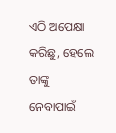ଏଠି ଅପେକ୍ଷା କରିଛୁ, ହେଲେ ତାଙ୍କୁ ନେବାପାଇଁ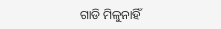ଗାଡି ମିଳୁନାହିଁ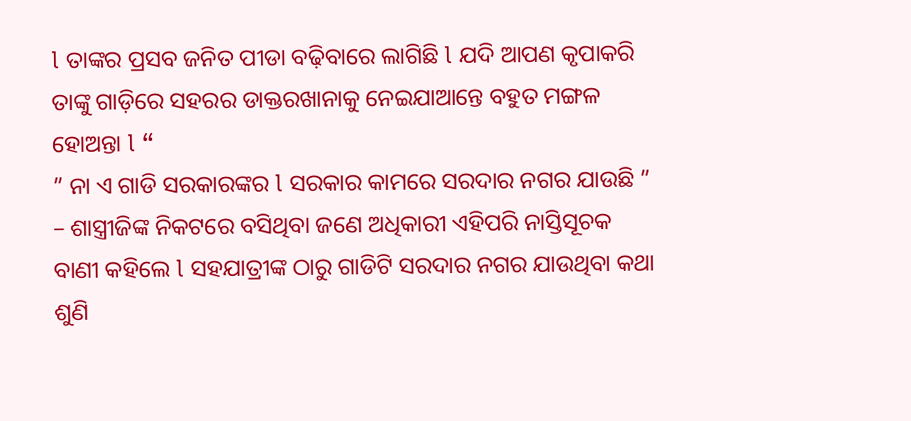l ତାଙ୍କର ପ୍ରସବ ଜନିତ ପୀଡା ବଢ଼ିବାରେ ଲାଗିଛି l ଯଦି ଆପଣ କୃପାକରି ତାଙ୍କୁ ଗାଡ଼ିରେ ସହରର ଡାକ୍ତରଖାନାକୁ ନେଇଯାଆନ୍ତେ ବହୁତ ମଙ୍ଗଳ ହୋଅନ୍ତା l “
” ନା ଏ ଗାଡି ସରକାରଙ୍କର l ସରକାର କାମରେ ସରଦାର ନଗର ଯାଉଛି ” – ଶାସ୍ତ୍ରୀଜିଙ୍କ ନିକଟରେ ବସିଥିବା ଜଣେ ଅଧିକାରୀ ଏହିପରି ନାସ୍ତିସୂଚକ ବାଣୀ କହିଲେ l ସହଯାତ୍ରୀଙ୍କ ଠାରୁ ଗାଡିଟି ସରଦାର ନଗର ଯାଉଥିବା କଥା ଶୁଣି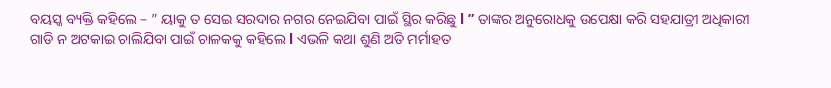ବୟସ୍କ ବ୍ୟକ୍ତି କହିଲେ – ” ୟାକୁ ତ ସେଇ ସରଦାର ନଗର ନେଇଯିବା ପାଇଁ ସ୍ଥିର କରିଛୁ l ” ତାଙ୍କର ଅନୁରୋଧକୁ ଉପେକ୍ଷା କରି ସହଯାତ୍ରୀ ଅଧିକାରୀ ଗାଡି ନ ଅଟକାଇ ଚାଲିଯିବା ପାଇଁ ଚାଳକକୁ କହିଲେ l ଏଭଳି କଥା ଶୁଣି ଅତି ମର୍ମାହତ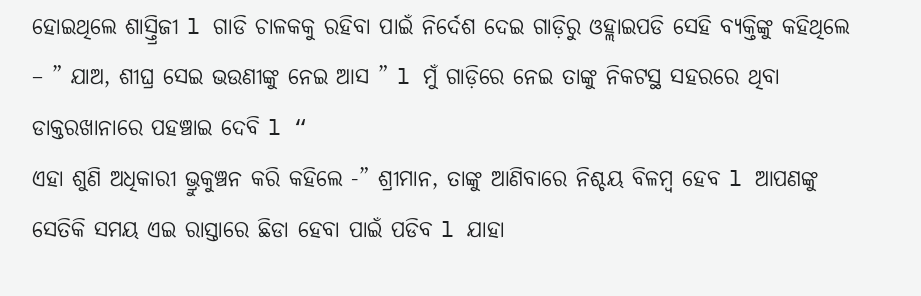ହୋଇଥିଲେ ଶାସ୍ତ୍ରିଜୀ l ଗାଡି ଚାଳକକୁ ରହିବା ପାଇଁ ନିର୍ଦେଶ ଦେଇ ଗାଡ଼ିରୁ ଓହ୍ଲାଇପଡି ସେହି ବ୍ୟକ୍ତିଙ୍କୁ କହିଥିଲେ – ” ଯାଅ, ଶୀଘ୍ର ସେଇ ଭଉଣୀଙ୍କୁ ନେଇ ଆସ ” l ମୁଁ ଗାଡ଼ିରେ ନେଇ ତାଙ୍କୁ ନିକଟସ୍ଥ ସହରରେ ଥିବା ଡାକ୍ତରଖାନାରେ ପହଞ୍ଚାଇ ଦେବି l “
ଏହା ଶୁଣି ଅଧିକାରୀ ଭ୍ରୁକୁଞ୍ଚନ କରି କହିଲେ -” ଶ୍ରୀମାନ, ତାଙ୍କୁ ଆଣିବାରେ ନିଶ୍ଚୟ ବିଳମ୍ବ ହେବ l ଆପଣଙ୍କୁ ସେତିକି ସମୟ ଏଇ ରାସ୍ତାରେ ଛିଡା ହେବା ପାଇଁ ପଡିବ l ଯାହା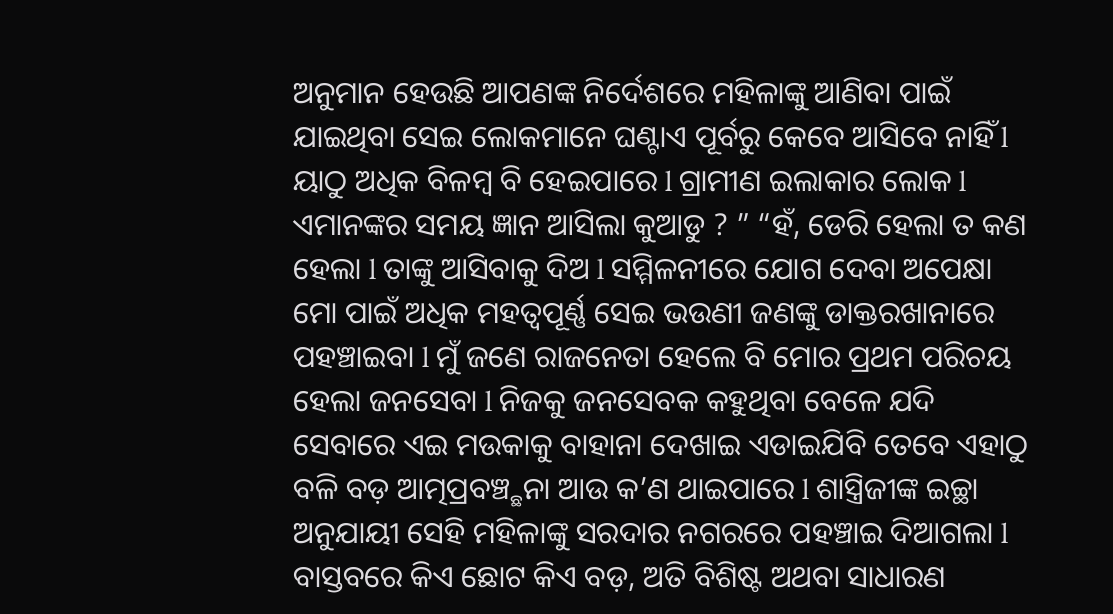ଅନୁମାନ ହେଉଛି ଆପଣଙ୍କ ନିର୍ଦେଶରେ ମହିଳାଙ୍କୁ ଆଣିବା ପାଇଁ ଯାଇଥିବା ସେଇ ଲୋକମାନେ ଘଣ୍ଟାଏ ପୂର୍ବରୁ କେବେ ଆସିବେ ନାହିଁ l ୟାଠୁ ଅଧିକ ବିଳମ୍ବ ବି ହେଇପାରେ l ଗ୍ରାମୀଣ ଇଲାକାର ଲୋକ l ଏମାନଙ୍କର ସମୟ ଜ୍ଞାନ ଆସିଲା କୁଆଡୁ ? ” “ହଁ, ଡେରି ହେଲା ତ କଣ ହେଲା l ତାଙ୍କୁ ଆସିବାକୁ ଦିଅ l ସମ୍ମିଳନୀରେ ଯୋଗ ଦେବା ଅପେକ୍ଷା
ମୋ ପାଇଁ ଅଧିକ ମହତ୍ୱପୂର୍ଣ୍ଣ ସେଇ ଭଉଣୀ ଜଣଙ୍କୁ ଡାକ୍ତରଖାନାରେ ପହଞ୍ଚାଇବା l ମୁଁ ଜଣେ ରାଜନେତା ହେଲେ ବି ମୋର ପ୍ରଥମ ପରିଚୟ ହେଲା ଜନସେବା l ନିଜକୁ ଜନସେବକ କହୁଥିବା ବେଳେ ଯଦି ସେବାରେ ଏଇ ମଉକାକୁ ବାହାନା ଦେଖାଇ ଏଡାଇଯିବି ତେବେ ଏହାଠୁ ବଳି ବଡ଼ ଆତ୍ମପ୍ରବଞ୍ଚ୍ଛନା ଆଉ କ’ଣ ଥାଇପାରେ l ଶାସ୍ତ୍ରିଜୀଙ୍କ ଇଚ୍ଛା ଅନୁଯାୟୀ ସେହି ମହିଳାଙ୍କୁ ସରଦାର ନଗରରେ ପହଞ୍ଚାଇ ଦିଆଗଲା l ବାସ୍ତବରେ କିଏ ଛୋଟ କିଏ ବଡ଼, ଅତି ବିଶିଷ୍ଟ ଅଥବା ସାଧାରଣ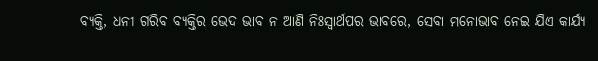ବ୍ୟକ୍ତି, ଧନୀ ଗରିବ ବ୍ୟକ୍ତିର ଭେଦ ଭାବ ନ ଆଣି ନିଃସ୍ୱାର୍ଥପର ଭାବରେ, ସେବା ମନୋଭାବ ନେଇ ଯିଏ କାର୍ଯ୍ୟ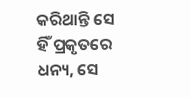କରିଥାନ୍ତି ସେ ହିଁ ପ୍ରକୃତରେ ଧନ୍ୟ, ସେ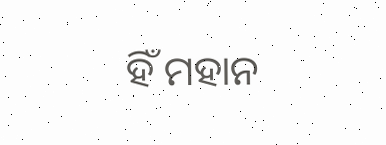ହିଁ ମହାନ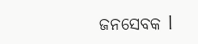ଜନସେବକ l